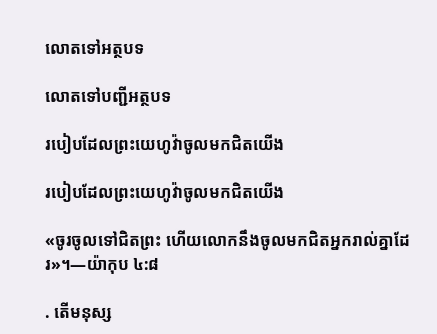លោតទៅអត្ថបទ

លោតទៅបញ្ជីអត្ថបទ

របៀបដែលព្រះយេហូវ៉ាចូលមកជិតយើង

របៀបដែលព្រះយេហូវ៉ាចូលមកជិតយើង

«ចូរចូលទៅជិតព្រះ ហើយលោកនឹងចូលមកជិតអ្នករាល់គ្នាដែរ»។—យ៉ាកុប ៤:៨

. តើមនុស្ស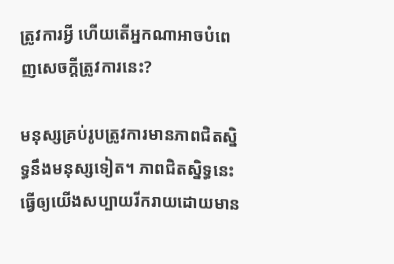ត្រូវការអ្វី ហើយតើអ្នកណាអាចបំពេញសេចក្ដីត្រូវការនេះ?

មនុស្សគ្រប់រូបត្រូវការមានភាពជិតស្និទ្ធនឹងមនុស្សទៀត។ ភាពជិតស្និទ្ធនេះធ្វើឲ្យយើងសប្បាយរីករាយដោយមាន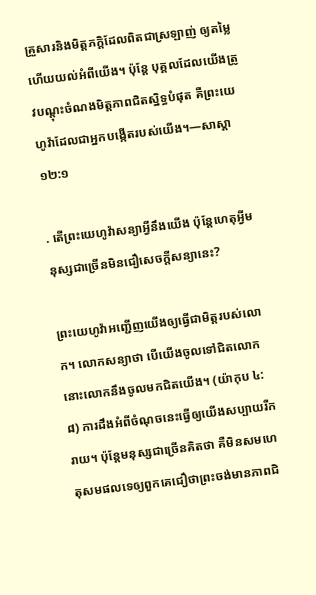គ្រួសារនិងមិត្ដភក្ដិដែលពិតជាស្រឡាញ់ ឲ្យតម្លៃ ហើយយល់អំពីយើង។ ប៉ុន្ដែ បុគ្គលដែលយើងត្រូវបណ្ដុះចំណងមិត្ដភាពជិតស្និទ្ធបំផុត គឺព្រះយេហូវ៉ាដែលជាអ្នកបង្កើតរបស់យើង។—សាស្ដា ១២:១

. តើព្រះយេហូវ៉ាសន្យាអ្វីនឹងយើង ប៉ុន្ដែហេតុអ្វីមនុស្សជាច្រើនមិនជឿសេចក្ដីសន្យានេះ?

ព្រះយេហូវ៉ាអញ្ជើញយើងឲ្យធ្វើជាមិត្ដរបស់លោក។ លោកសន្យាថា បើយើងចូលទៅជិតលោក នោះលោកនឹងចូលមកជិតយើង។ (យ៉ាកុប ៤:៨) ការដឹងអំពីចំណុចនេះធ្វើឲ្យយើងសប្បាយរីករាយ។ ប៉ុន្ដែមនុស្សជាច្រើនគិតថា គឺមិនសមហេតុសមផលទេឲ្យពួកគេជឿថាព្រះចង់មានភាពជិ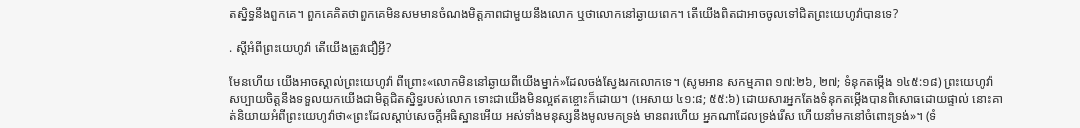តស្និទ្ធនឹងពួកគេ។ ពួកគេគិតថាពួកគេមិនសមមានចំណងមិត្ដភាពជាមួយនឹងលោក ឬថាលោកនៅឆ្ងាយពេក។ តើយើងពិតជាអាចចូលទៅជិតព្រះយេហូវ៉ាបានទេ?

. ស្ដីអំពីព្រះយេហូវ៉ា តើយើងត្រូវជឿអ្វី?

មែនហើយ យើងអាចស្គាល់ព្រះយេហូវ៉ា ពីព្រោះ«លោកមិននៅឆ្ងាយពីយើងម្នាក់»ដែលចង់ស្វែងរកលោកទេ។ (សូមអាន សកម្មភាព ១៧:២៦, ២៧; ទំនុកតម្កើង ១៤៥:១៨) ព្រះយេហូវ៉ាសប្បាយចិត្ដនឹងទទួលយកយើងជាមិត្ដជិតស្និទ្ធរបស់លោក ទោះជាយើងមិនល្អឥតខ្ចោះក៏ដោយ។ (អេសាយ ៤១:៨; ៥៥:៦) ដោយសារអ្នកតែងទំនុកតម្កើងបានពិសោធដោយផ្ទាល់ នោះគាត់និយាយអំពីព្រះយេហូវ៉ាថា«ព្រះដែលស្ដាប់សេចក្ដីអធិស្ឋានអើយ អស់ទាំងមនុស្សនឹងមូលមកទ្រង់ មានពរហើយ អ្នកណាដែលទ្រង់រើស ហើយនាំមកនៅចំពោះទ្រង់»។ (ទំ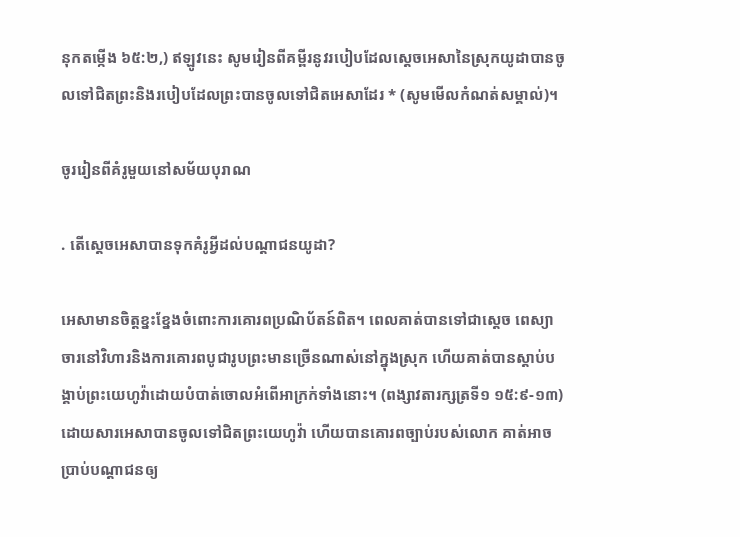នុកតម្កើង ៦៥:២,) ឥឡូវនេះ សូមរៀនពីគម្ពីរនូវរបៀបដែលស្ដេចអេសានៃស្រុកយូដាបានចូលទៅជិតព្រះនិងរបៀបដែលព្រះបានចូលទៅជិតអេសាដែរ * (សូមមើលកំណត់សម្គាល់)។

ចូររៀនពីគំរូមួយនៅសម័យបុរាណ

. តើស្ដេចអេសាបានទុកគំរូអ្វីដល់បណ្ដាជនយូដា?

អេសាមានចិត្ដខ្នះខ្នែងចំពោះការគោរពប្រណិប័តន៍ពិត។ ពេលគាត់បានទៅជាស្ដេច ពេស្យាចារនៅវិហារនិងការគោរពបូជារូបព្រះមានច្រើនណាស់នៅក្នុងស្រុក ហើយគាត់បានស្ដាប់បង្គាប់ព្រះយេហូវ៉ាដោយបំបាត់ចោលអំពើអាក្រក់ទាំងនោះ។ (ពង្សាវតារក្សត្រទី១ ១៥:៩-១៣) ដោយសារអេសាបានចូលទៅជិតព្រះយេហូវ៉ា ហើយបានគោរពច្បាប់របស់លោក គាត់អាចប្រាប់បណ្ដាជនឲ្យ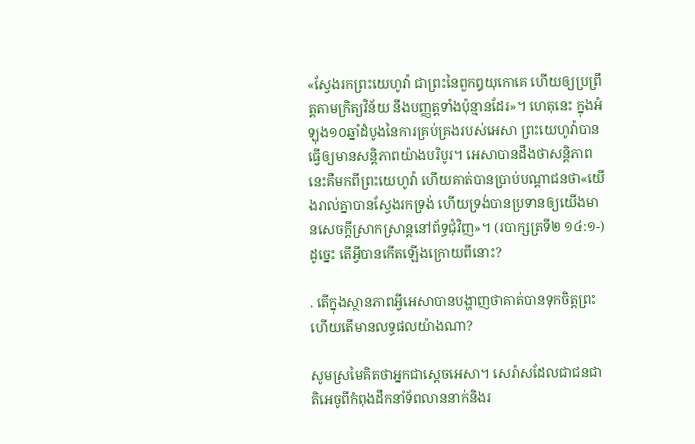«ស្វែងរកព្រះយេហូវ៉ា ជាព្រះនៃពួកឰយុកោគេ ហើយឲ្យប្រព្រឹត្ដតាមក្រិត្យវិន័យ នឹងបញ្ញត្ដទាំងប៉ុន្មានដែរ»។ ហេតុនេះ ក្នុងអំឡុង១០ឆ្នាំដំបូងនៃការគ្រប់គ្រងរបស់អេសា ព្រះយេហូវ៉ាបានធ្វើឲ្យមានសន្ដិភាពយ៉ាងបរិបូរ។ អេសាបានដឹងថាសន្ដិភាពនេះគឺមកពីព្រះយេហូវ៉ា ហើយគាត់បានប្រាប់បណ្ដាជនថា«យើងរាល់គ្នាបានស្វែងរកទ្រង់ ហើយទ្រង់បានប្រទានឲ្យយើងមានសេចក្ដីស្រាកស្រាន្ដនៅព័ទ្ធជុំវិញ»។ (របាក្សត្រទី២ ១៤:១-) ដូច្នេះ តើអ្វីបានកើតឡើងក្រោយពីនោះ?

. តើក្នុងស្ថានភាពអ្វីអេសាបានបង្ហាញថាគាត់បានទុកចិត្ដព្រះ ហើយតើមានលទ្ធផលយ៉ាងណា?

សូមស្រមៃគិតថាអ្នកជាស្ដេចអេសា។ សេរ៉ាសដែលជាជនជាតិអេចូពីកំពុងដឹកនាំទ័ពលាននាក់និងរ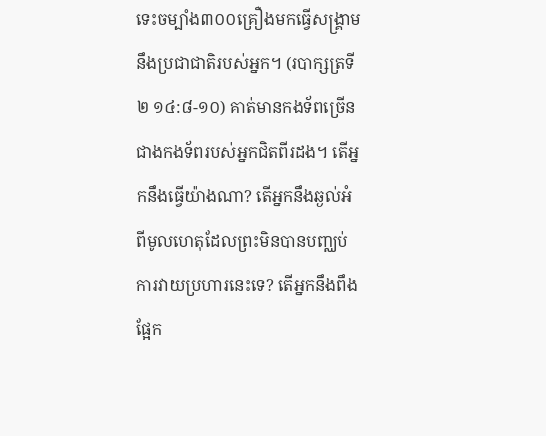ទេះចម្បាំង៣០០គ្រឿងមកធ្វើសង្គ្រាមនឹងប្រជាជាតិរបស់អ្នក។ (របាក្សត្រទី២ ១៤:៨-១០) គាត់មានកងទ័ពច្រើនជាងកងទ័ពរបស់អ្នកជិតពីរដង។ តើអ្នកនឹងធ្វើយ៉ាងណា? តើអ្នកនឹងឆ្ងល់អំពីមូលហេតុដែលព្រះមិនបានបញ្ឈប់ការវាយប្រហារនេះទេ? តើអ្នកនឹងពឹងផ្អែក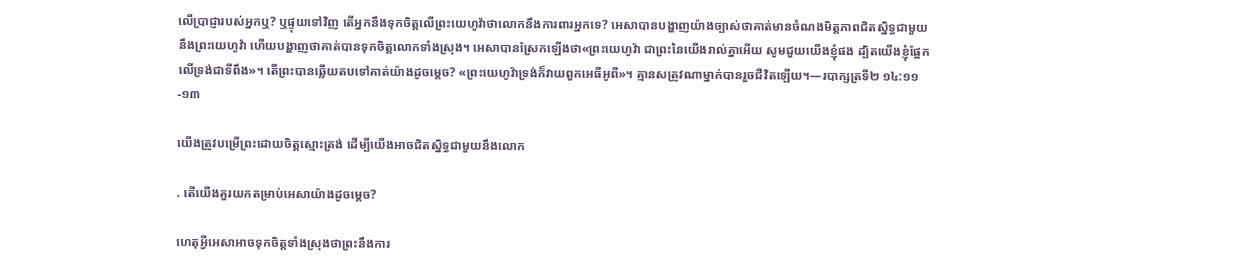លើប្រាជ្ញារបស់អ្នកឬ? ឬផ្ទុយទៅវិញ តើអ្នកនឹងទុកចិត្ដលើព្រះយេហូវ៉ាថាលោកនឹងការពារអ្នកទេ? អេសាបានបង្ហាញយ៉ាងច្បាស់ថាគាត់មានចំណងមិត្ដភាពជិតស្និទ្ធជាមួយនឹងព្រះយេហូវ៉ា ហើយបង្ហាញថាគាត់បានទុកចិត្ដលោកទាំងស្រុង។ អេសាបានស្រែកឡើងថា«ព្រះយេហូវ៉ា ជាព្រះនៃយើងរាល់គ្នាអើយ សូមជួយយើងខ្ញុំផង ដ្បិតយើងខ្ញុំផ្អែកលើទ្រង់ជាទីពឹង»។ តើព្រះបានឆ្លើយតបទៅគាត់យ៉ាងដូចម្ដេច? «ព្រះយេហូវ៉ាទ្រង់ក៏វាយពួកអេធីអូពី»។ គ្មានសត្រូវណាម្នាក់បានរួចជីវិតឡើយ។—របាក្សត្រទី២ ១៤:១១-១៣

យើងត្រូវបម្រើព្រះដោយចិត្ដស្មោះត្រង់ ដើម្បីយើងអាចជិតស្និទ្ធជាមួយនឹងលោក

. តើយើងគួរយកតម្រាប់អេសាយ៉ាងដូចម្ដេច?

ហេតុអ្វីអេសាអាចទុកចិត្ដទាំងស្រុងថាព្រះនឹងការ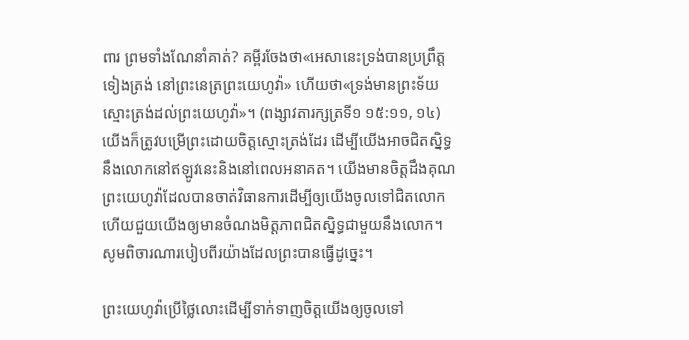ពារ ព្រមទាំងណែនាំគាត់? គម្ពីរចែងថា«អេសានេះទ្រង់បានប្រព្រឹត្ដទៀងត្រង់ នៅព្រះនេត្រព្រះយេហូវ៉ា» ហើយថា«ទ្រង់មានព្រះទ័យស្មោះត្រង់ដល់ព្រះយេហូវ៉ា»។ (ពង្សាវតារក្សត្រទី១ ១៥:១១, ១៤) យើងក៏ត្រូវបម្រើព្រះដោយចិត្ដស្មោះត្រង់ដែរ ដើម្បីយើងអាចជិតស្និទ្ធនឹងលោកនៅឥឡូវនេះនិងនៅពេលអនាគត។ យើងមានចិត្ដដឹងគុណព្រះយេហូវ៉ាដែលបានចាត់វិធានការដើម្បីឲ្យយើងចូលទៅជិតលោក ហើយជួយយើងឲ្យមានចំណងមិត្ដភាពជិតស្និទ្ធជាមួយនឹងលោក។ សូមពិចារណារបៀបពីរយ៉ាងដែលព្រះបានធ្វើដូច្នេះ។

ព្រះយេហូវ៉ាប្រើថ្លៃលោះដើម្បីទាក់ទាញចិត្ដយើងឲ្យចូលទៅ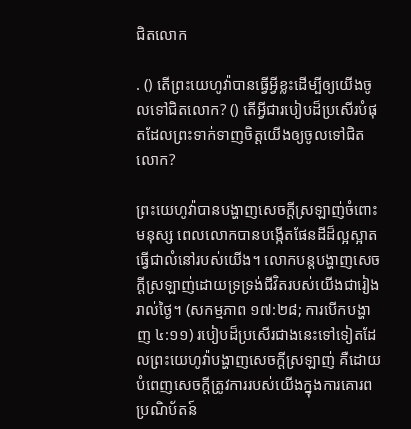ជិតលោក

. () តើព្រះយេហូវ៉ាបានធ្វើអ្វីខ្លះដើម្បីឲ្យយើងចូលទៅជិតលោក? () តើអ្វីជារបៀបដ៏ប្រសើរបំផុតដែលព្រះទាក់ទាញចិត្ដយើងឲ្យចូលទៅជិតលោក?

ព្រះយេហូវ៉ាបានបង្ហាញសេចក្ដីស្រឡាញ់ចំពោះមនុស្ស ពេលលោកបានបង្កើតផែនដីដ៏ល្អស្អាតធ្វើជាលំនៅរបស់យើង។ លោកបន្ដបង្ហាញសេចក្ដីស្រឡាញ់ដោយទ្រទ្រង់ជីវិតរបស់យើងជារៀងរាល់ថ្ងៃ។ (សកម្មភាព ១៧:២៨; ការបើកបង្ហាញ ៤:១១) របៀបដ៏ប្រសើរជាងនេះទៅទៀតដែលព្រះយេហូវ៉ាបង្ហាញសេចក្ដីស្រឡាញ់ គឺដោយបំពេញសេចក្ដីត្រូវការរបស់យើងក្នុងការគោរពប្រណិប័តន៍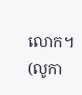លោក។ (លូកា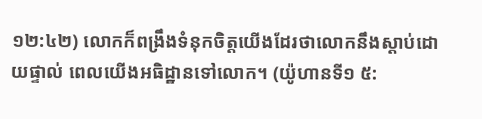១២:៤២) លោកក៏ពង្រឹងទំនុកចិត្ដយើងដែរថាលោកនឹងស្ដាប់ដោយផ្ទាល់ ពេលយើងអធិដ្ឋានទៅលោក។ (យ៉ូហានទី១ ៥: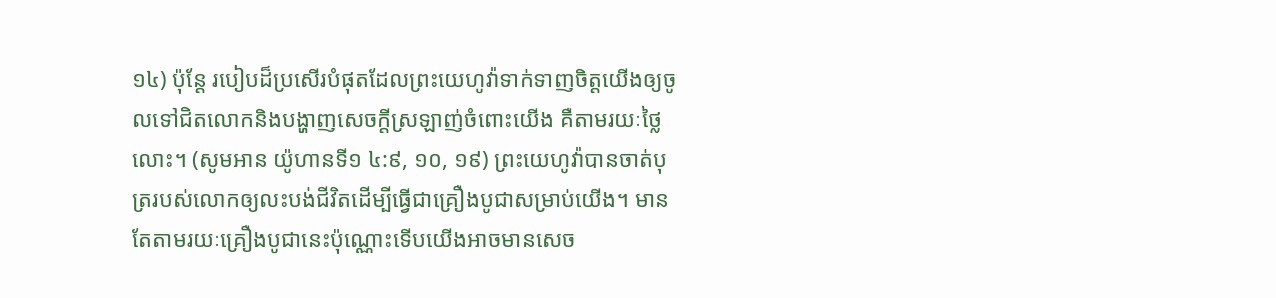១៤) ប៉ុន្ដែ របៀបដ៏ប្រសើរបំផុតដែលព្រះយេហូវ៉ាទាក់ទាញចិត្ដយើងឲ្យចូលទៅជិតលោកនិងបង្ហាញសេចក្ដីស្រឡាញ់ចំពោះយើង គឺតាមរយៈថ្លៃលោះ។ (សូមអាន យ៉ូហានទី១ ៤:៩, ១០, ១៩) ព្រះយេហូវ៉ាបានចាត់បុត្ររបស់លោកឲ្យលះបង់ជីវិតដើម្បីធ្វើជាគ្រឿងបូជាសម្រាប់យើង។ មានតែតាមរយៈគ្រឿងបូជានេះប៉ុណ្ណោះទើបយើងអាចមានសេច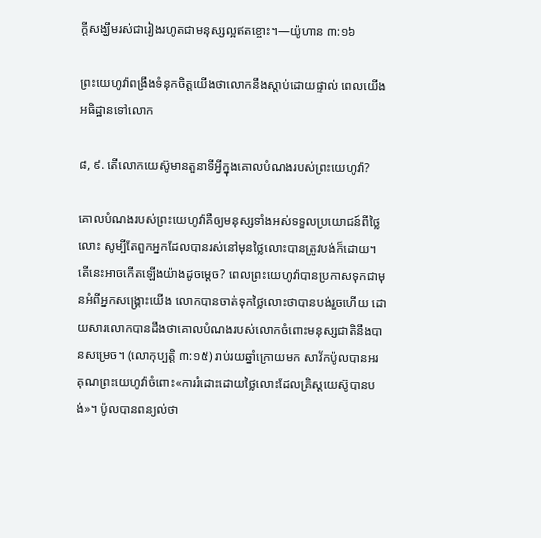ក្ដីសង្ឃឹមរស់ជារៀងរហូតជាមនុស្សល្អឥតខ្ចោះ។—យ៉ូហាន ៣:១៦

ព្រះយេហូវ៉ាពង្រឹងទំនុកចិត្ដយើងថាលោកនឹងស្ដាប់ដោយផ្ទាល់ ពេលយើងអធិដ្ឋានទៅលោក

៨, ៩. តើលោកយេស៊ូមានតួនាទីអ្វីក្នុងគោលបំណងរបស់ព្រះយេហូវ៉ា?

គោលបំណងរបស់ព្រះយេហូវ៉ាគឺឲ្យមនុស្សទាំងអស់ទទួលប្រយោជន៍ពីថ្លៃលោះ សូម្បីតែពួកអ្នកដែលបានរស់នៅមុនថ្លៃលោះបានត្រូវបង់ក៏ដោយ។ តើនេះអាចកើតឡើងយ៉ាងដូចម្ដេច? ពេលព្រះយេហូវ៉ាបានប្រកាសទុកជាមុនអំពីអ្នកសង្គ្រោះយើង លោកបានចាត់ទុកថ្លៃលោះថាបានបង់រួចហើយ ដោយសារលោកបានដឹងថាគោលបំណងរបស់លោកចំពោះមនុស្សជាតិនឹងបានសម្រេច។ (លោកុប្បត្ដិ ៣:១៥) រាប់រយឆ្នាំក្រោយមក សាវ័កប៉ូលបានអរគុណព្រះយេហូវ៉ាចំពោះ«ការរំដោះដោយថ្លៃលោះដែលគ្រិស្ដយេស៊ូបានបង់»។ ប៉ូលបានពន្យល់ថា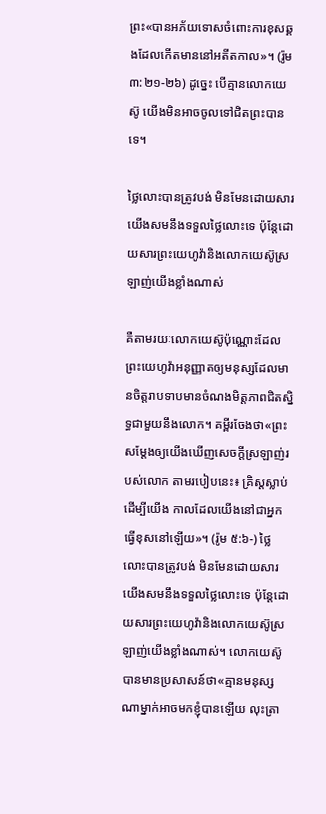ព្រះ«បានអភ័យទោសចំពោះការខុសឆ្គងដែលកើតមាននៅអតីតកាល»។ (រ៉ូម ៣:២១-២៦) ដូច្នេះ បើគ្មានលោកយេស៊ូ យើងមិនអាចចូលទៅជិតព្រះបានទេ។

ថ្លៃលោះបានត្រូវបង់ មិនមែនដោយសារយើងសមនឹងទទួលថ្លៃលោះទេ ប៉ុន្ដែដោយសារព្រះយេហូវ៉ានិងលោកយេស៊ូស្រឡាញ់យើងខ្លាំងណាស់

គឺតាមរយៈលោកយេស៊ូប៉ុណ្ណោះដែលព្រះយេហូវ៉ាអនុញ្ញាតឲ្យមនុស្សដែលមានចិត្ដរាបទាបមានចំណងមិត្ដភាពជិតស្និទ្ធជាមួយនឹងលោក។ គម្ពីរចែងថា«ព្រះសម្ដែងឲ្យយើងឃើញសេចក្ដីស្រឡាញ់របស់លោក តាមរបៀបនេះ៖ គ្រិស្ដស្លាប់ដើម្បីយើង កាលដែលយើងនៅជាអ្នកធ្វើខុសនៅឡើយ»។ (រ៉ូម ៥:៦-) ថ្លៃលោះបានត្រូវបង់ មិនមែនដោយសារយើងសមនឹងទទួលថ្លៃលោះទេ ប៉ុន្ដែដោយសារព្រះយេហូវ៉ានិងលោកយេស៊ូស្រឡាញ់យើងខ្លាំងណាស់។ លោកយេស៊ូបានមានប្រសាសន៍ថា«គ្មានមនុស្សណាម្នាក់អាចមកខ្ញុំបានឡើយ លុះត្រា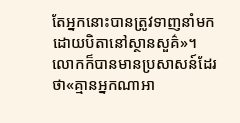តែអ្នកនោះបានត្រូវទាញនាំមកដោយបិតានៅស្ថានសួគ៌»។ លោកក៏បានមានប្រសាសន៍ដែរថា«គ្មានអ្នកណាអា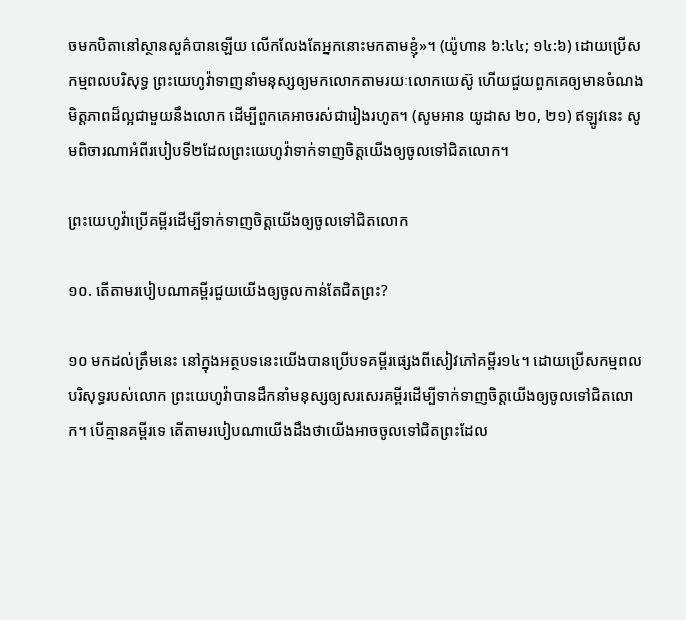ចមកបិតានៅស្ថានសួគ៌បានឡើយ លើកលែងតែអ្នកនោះមកតាមខ្ញុំ»។ (យ៉ូហាន ៦:៤៤; ១៤:៦) ដោយប្រើសកម្មពលបរិសុទ្ធ ព្រះយេហូវ៉ាទាញនាំមនុស្សឲ្យមកលោកតាមរយៈលោកយេស៊ូ ហើយជួយពួកគេឲ្យមានចំណងមិត្ដភាពដ៏ល្អជាមួយនឹងលោក ដើម្បីពួកគេអាចរស់ជារៀងរហូត។ (សូមអាន យូដាស ២០, ២១) ឥឡូវនេះ សូមពិចារណាអំពីរបៀបទី២ដែលព្រះយេហូវ៉ាទាក់ទាញចិត្ដយើងឲ្យចូលទៅជិតលោក។

ព្រះយេហូវ៉ាប្រើគម្ពីរដើម្បីទាក់ទាញចិត្ដយើងឲ្យចូលទៅជិតលោក

១០. តើតាមរបៀបណាគម្ពីរជួយយើងឲ្យចូលកាន់តែជិតព្រះ?

១០ មកដល់ត្រឹមនេះ នៅក្នុងអត្ថបទនេះយើងបានប្រើបទគម្ពីរផ្សេងពីសៀវភៅគម្ពីរ១៤។ ដោយប្រើសកម្មពលបរិសុទ្ធរបស់លោក ព្រះយេហូវ៉ាបានដឹកនាំមនុស្សឲ្យសរសេរគម្ពីរដើម្បីទាក់ទាញចិត្ដយើងឲ្យចូលទៅជិតលោក។ បើគ្មានគម្ពីរទេ តើតាមរបៀបណាយើងដឹងថាយើងអាចចូលទៅជិតព្រះដែល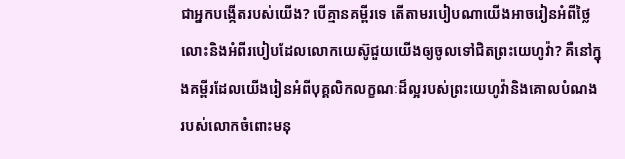ជាអ្នកបង្កើតរបស់យើង? បើគ្មានគម្ពីរទេ តើតាមរបៀបណាយើងអាចរៀនអំពីថ្លៃលោះនិងអំពីរបៀបដែលលោកយេស៊ូជួយយើងឲ្យចូលទៅជិតព្រះយេហូវ៉ា? គឺនៅក្នុងគម្ពីរដែលយើងរៀនអំពីបុគ្គលិកលក្ខណៈដ៏ល្អរបស់ព្រះយេហូវ៉ានិងគោលបំណងរបស់លោកចំពោះមនុ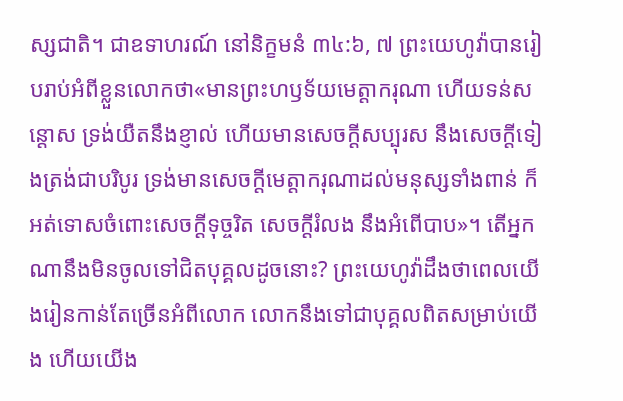ស្សជាតិ។ ជាឧទាហរណ៍ នៅនិក្ខមនំ ៣៤:៦, ៧ ព្រះយេហូវ៉ាបានរៀបរាប់អំពីខ្លួនលោកថា«មានព្រះហឫទ័យមេត្ដាករុណា ហើយទន់សន្ដោស ទ្រង់យឺតនឹងខ្ញាល់ ហើយមានសេចក្ដីសប្បុរស នឹងសេចក្ដីទៀងត្រង់ជាបរិបូរ ទ្រង់មានសេចក្ដីមេត្ដាករុណាដល់មនុស្សទាំងពាន់ ក៏អត់ទោសចំពោះសេចក្ដីទុច្ចរិត សេចក្ដីរំលង នឹងអំពើបាប»។ តើអ្នកណានឹងមិនចូលទៅជិតបុគ្គលដូចនោះ? ព្រះយេហូវ៉ាដឹងថាពេលយើងរៀនកាន់តែច្រើនអំពីលោក លោកនឹងទៅជាបុគ្គលពិតសម្រាប់យើង ហើយយើង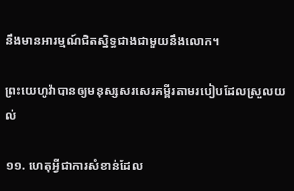នឹងមានអារម្មណ៍ជិតស្និទ្ធជាងជាមួយនឹងលោក។

ព្រះយេហូវ៉ាបានឲ្យមនុស្សសរសេរគម្ពីរតាមរបៀបដែលស្រួលយល់

១១. ហេតុអ្វីជាការសំខាន់ដែល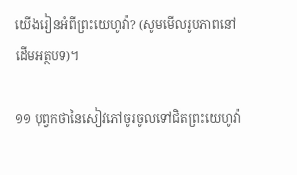យើងរៀនអំពីព្រះយេហូវ៉ា? (សូមមើលរូបភាពនៅដើមអត្ថបទ)។

១១ បុព្វកថានៃសៀវភៅចូរចូលទៅជិតព្រះយេហូវ៉ា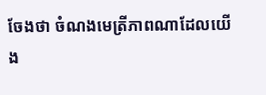ចែងថា ចំណងមេត្រីភាពណាដែលយើង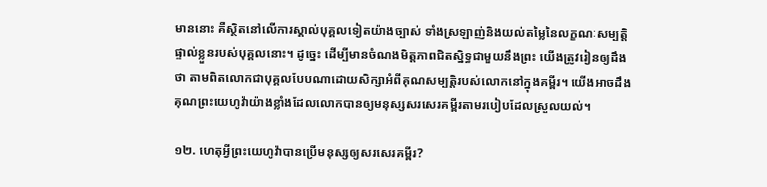មាននោះ គឺស្ថិតនៅលើការស្គាល់បុគ្គលទៀតយ៉ាងច្បាស់ ទាំងស្រឡាញ់និងយល់តម្លៃនៃលក្ខណៈសម្បត្ដិផ្ទាល់ខ្លួនរបស់បុគ្គលនោះ។ ដូច្នេះ ដើម្បីមានចំណងមិត្ដភាពជិតស្និទ្ធជាមួយនឹងព្រះ យើងត្រូវរៀនឲ្យដឹងថា តាមពិតលោកជាបុគ្គលបែបណាដោយសិក្សាអំពីគុណសម្បត្ដិរបស់លោកនៅក្នុងគម្ពីរ។ យើងអាចដឹងគុណព្រះយេហូវ៉ាយ៉ាងខ្លាំងដែលលោកបានឲ្យមនុស្សសរសេរគម្ពីរតាមរបៀបដែលស្រួលយល់។

១២. ហេតុអ្វីព្រះយេហូវ៉ាបានប្រើមនុស្សឲ្យសរសេរគម្ពីរ?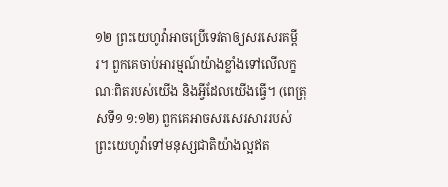១២ ព្រះយេហូវ៉ាអាចប្រើទេវតាឲ្យសរសេរគម្ពីរ។ ពួកគេចាប់អារម្មណ៍យ៉ាងខ្លាំងទៅលើលក្ខណៈពិតរបស់យើង និងអ្វីដែលយើងធ្វើ។ (ពេត្រុសទី១ ១:១២) ពួកគេអាចសរសេរសាររបស់ព្រះយេហូវ៉ាទៅមនុស្សជាតិយ៉ាងល្អឥត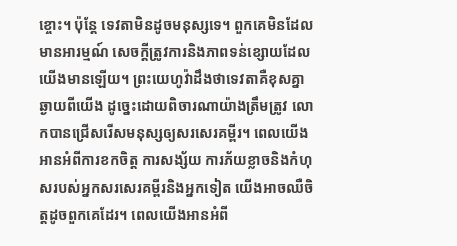ខ្ចោះ។ ប៉ុន្ដែ ទេវតាមិនដូចមនុស្សទេ។ ពួកគេមិនដែលមានអារម្មណ៍ សេចក្ដីត្រូវការនិងភាពទន់ខ្សោយដែលយើងមានឡើយ។ ព្រះយេហូវ៉ាដឹងថាទេវតាគឺខុសគ្នាឆ្ងាយពីយើង ដូច្នេះដោយពិចារណាយ៉ាងត្រឹមត្រូវ លោកបានជ្រើសរើសមនុស្សឲ្យសរសេរគម្ពីរ។ ពេលយើងអានអំពីការខកចិត្ដ ការសង្ស័យ ការភ័យខ្លាចនិងកំហុសរបស់អ្នកសរសេរគម្ពីរនិងអ្នកទៀត យើងអាចឈឺចិត្ដដូចពួកគេដែរ។ ពេលយើងអានអំពី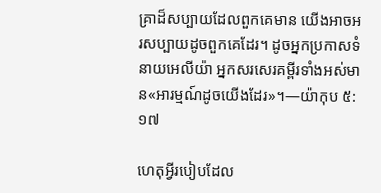គ្រាដ៏សប្បាយដែលពួកគេមាន យើងអាចអរសប្បាយដូចពួកគេដែរ។ ដូចអ្នកប្រកាសទំនាយអេលីយ៉ា អ្នកសរសេរគម្ពីរទាំងអស់មាន«អារម្មណ៍ដូចយើងដែរ»។—យ៉ាកុប ៥:១៧

ហេតុអ្វីរបៀបដែល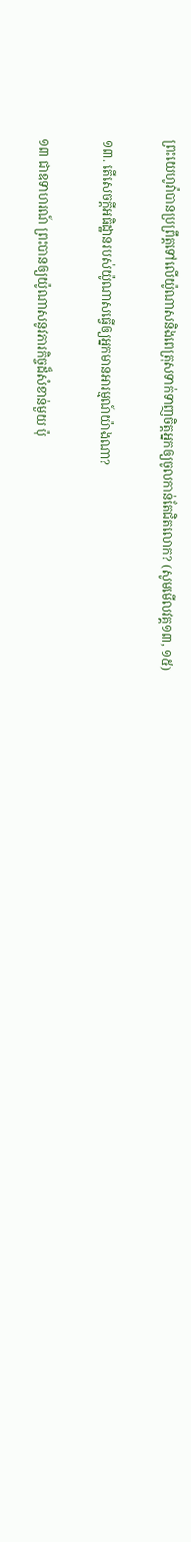ព្រះយេហូវ៉ាបានប្រព្រឹត្ដទៅលើយ៉ូណាសនិងពេត្រុសទាក់ទាញចិត្ដអ្នកឲ្យចូលកាន់តែជិតលោក? (សូមមើលវគ្គ១៣, ១៥)

១៣. តើសេចក្ដីអធិដ្ឋានរបស់យ៉ូណាសធ្វើឲ្យអ្នកមានអារម្មណ៍យ៉ាងណា?

១៣ ជាឧទាហរណ៍ ព្រះបានឲ្យយ៉ូណាសនូវភារកិច្ចដ៏សំខាន់មួយ ប៉ុ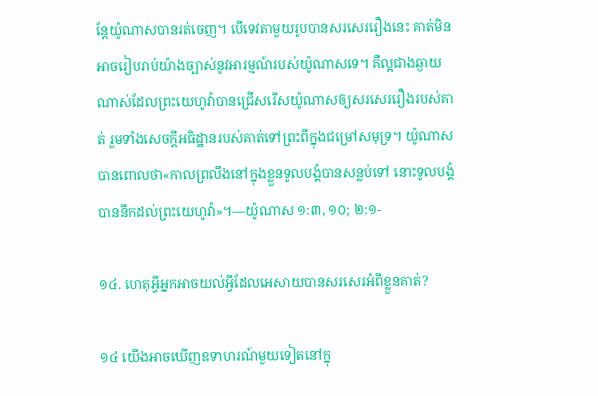ន្ដែយ៉ូណាសបានរត់ចេញ។ បើទេវតាមួយរូបបានសរសេររឿងនេះ គាត់មិនអាចរៀបរាប់យ៉ាងច្បាស់នូវអារម្មណ៍របស់យ៉ូណាសទេ។ គឺល្អជាងឆ្ងាយណាស់ដែលព្រះយេហូវ៉ាបានជ្រើសរើសយ៉ូណាសឲ្យសរសេររឿងរបស់គាត់ រួមទាំងសេចក្ដីអធិដ្ឋានរបស់គាត់ទៅព្រះពីក្នុងជម្រៅសមុទ្រ។ យ៉ូណាសបានពោលថា«កាលព្រលឹងនៅក្នុងខ្លួនទូលបង្គំបានសន្លប់ទៅ នោះទូលបង្គំបាននឹកដល់ព្រះយេហូវ៉ា»។—យ៉ូណាស ១:៣, ១០; ២:១-

១៤. ហេតុអ្វីអ្នកអាចយល់អ្វីដែលអេសាយបានសរសេរអំពីខ្លួនគាត់?

១៤ យើងអាចឃើញឧទាហរណ៍មួយទៀតនៅក្នុ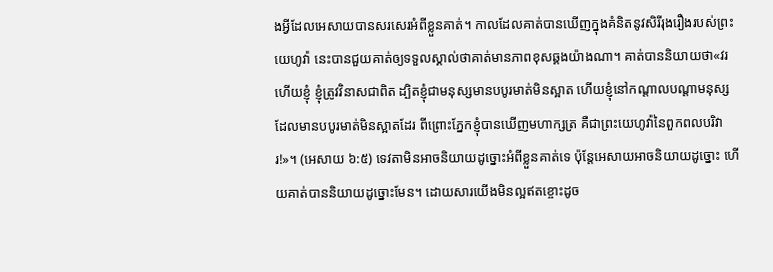ងអ្វីដែលអេសាយបានសរសេរអំពីខ្លួនគាត់។ កាលដែលគាត់បានឃើញក្នុងគំនិតនូវសិរីរុងរឿងរបស់ព្រះយេហូវ៉ា នេះបានជួយគាត់ឲ្យទទួលស្គាល់ថាគាត់មានភាពខុសឆ្គងយ៉ាងណា។ គាត់បាននិយាយថា«វរហើយខ្ញុំ ខ្ញុំត្រូវវិនាសជាពិត ដ្បិតខ្ញុំជាមនុស្សមានបបូរមាត់មិនស្អាត ហើយខ្ញុំនៅកណ្ដាលបណ្ដាមនុស្សដែលមានបបូរមាត់មិនស្អាតដែរ ពីព្រោះភ្នែកខ្ញុំបានឃើញមហាក្សត្រ គឺជាព្រះយេហូវ៉ានៃពួកពលបរិវារ!»។ (អេសាយ ៦:៥) ទេវតាមិនអាចនិយាយដូច្នោះអំពីខ្លួនគាត់ទេ ប៉ុន្ដែអេសាយអាចនិយាយដូច្នោះ ហើយគាត់បាននិយាយដូច្នោះមែន។ ដោយសារយើងមិនល្អឥតខ្ចោះដូច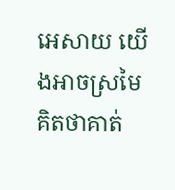អេសាយ យើងអាចស្រមៃគិតថាគាត់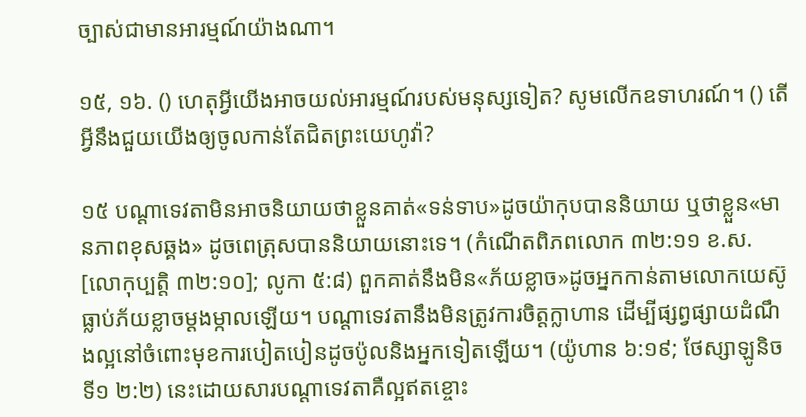ច្បាស់ជាមានអារម្មណ៍យ៉ាងណា។

១៥, ១៦. () ហេតុអ្វីយើងអាចយល់អារម្មណ៍របស់មនុស្សទៀត? សូមលើកឧទាហរណ៍។ () តើអ្វីនឹងជួយយើងឲ្យចូលកាន់តែជិតព្រះយេហូវ៉ា?

១៥ បណ្ដាទេវតាមិនអាចនិយាយថាខ្លួនគាត់«ទន់ទាប»ដូចយ៉ាកុបបាននិយាយ ឬថាខ្លួន«មានភាពខុសឆ្គង» ដូចពេត្រុសបាននិយាយនោះទេ។ (កំណើតពិភពលោក ៣២:១១ ខ.ស. [លោកុប្បត្ដិ ៣២:១០]; លូកា ៥:៨) ពួកគាត់នឹងមិន«ភ័យខ្លាច»ដូចអ្នកកាន់តាមលោកយេស៊ូធ្លាប់ភ័យខ្លាចម្ដងម្កាលឡើយ។ បណ្ដាទេវតានឹងមិនត្រូវការចិត្ដក្លាហាន ដើម្បីផ្សព្វផ្សាយដំណឹងល្អនៅចំពោះមុខការបៀតបៀនដូចប៉ូលនិងអ្នកទៀតឡើយ។ (យ៉ូហាន ៦:១៩; ថែស្សាឡូនិចទី១ ២:២) នេះដោយសារបណ្ដាទេវតាគឺល្អឥតខ្ចោះ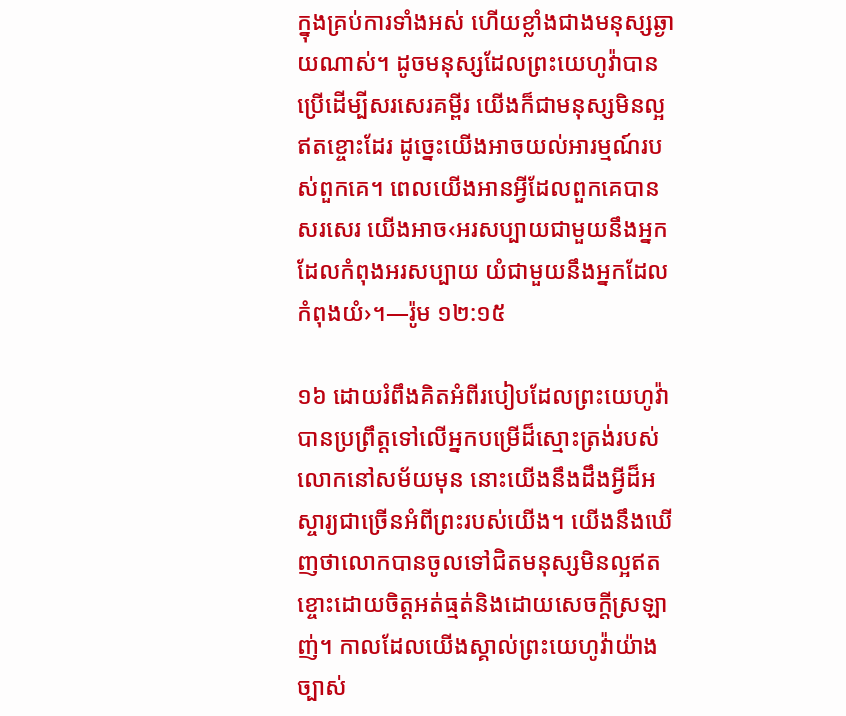ក្នុងគ្រប់ការទាំងអស់ ហើយខ្លាំងជាងមនុស្សឆ្ងាយណាស់។ ដូចមនុស្សដែលព្រះយេហូវ៉ាបានប្រើដើម្បីសរសេរគម្ពីរ យើងក៏ជាមនុស្សមិនល្អឥតខ្ចោះដែរ ដូច្នេះយើងអាចយល់អារម្មណ៍របស់ពួកគេ។ ពេលយើងអានអ្វីដែលពួកគេបានសរសេរ យើងអាច‹អរសប្បាយជាមួយនឹងអ្នកដែលកំពុងអរសប្បាយ យំជាមួយនឹងអ្នកដែលកំពុងយំ›។—រ៉ូម ១២:១៥

១៦ ដោយរំពឹងគិតអំពីរបៀបដែលព្រះយេហូវ៉ាបានប្រព្រឹត្ដទៅលើអ្នកបម្រើដ៏ស្មោះត្រង់របស់លោកនៅសម័យមុន នោះយើងនឹងដឹងអ្វីដ៏អស្ចារ្យជាច្រើនអំពីព្រះរបស់យើង។ យើងនឹងឃើញថាលោកបានចូលទៅជិតមនុស្សមិនល្អឥតខ្ចោះដោយចិត្ដអត់ធ្មត់និងដោយសេចក្ដីស្រឡាញ់។ កាលដែលយើងស្គាល់ព្រះយេហូវ៉ាយ៉ាងច្បាស់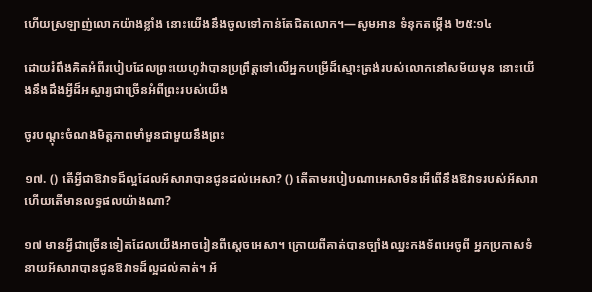ហើយស្រឡាញ់លោកយ៉ាងខ្លាំង នោះយើងនឹងចូលទៅកាន់តែជិតលោក។—សូមអាន ទំនុកតម្កើង ២៥:១៤

ដោយរំពឹងគិតអំពីរបៀបដែលព្រះយេហូវ៉ាបានប្រព្រឹត្ដទៅលើអ្នកបម្រើដ៏ស្មោះត្រង់របស់លោកនៅសម័យមុន នោះយើងនឹងដឹងអ្វីដ៏អស្ចារ្យជាច្រើនអំពីព្រះរបស់យើង

ចូរបណ្ដុះចំណងមិត្ដភាពមាំមួនជាមួយនឹងព្រះ

១៧. () តើអ្វីជាឱវាទដ៏ល្អដែលអ័សារាបានជូនដល់អេសា? () តើតាមរបៀបណាអេសាមិនអើពើនឹងឱវាទរបស់អ័សារា ហើយតើមានលទ្ធផលយ៉ាងណា?

១៧ មានអ្វីជាច្រើនទៀតដែលយើងអាចរៀនពីស្ដេចអេសា។ ក្រោយពីគាត់បានច្បាំងឈ្នះកងទ័ពអេចូពី អ្នកប្រកាសទំនាយអ័សារាបានជូនឱវាទដ៏ល្អដល់គាត់។ អ័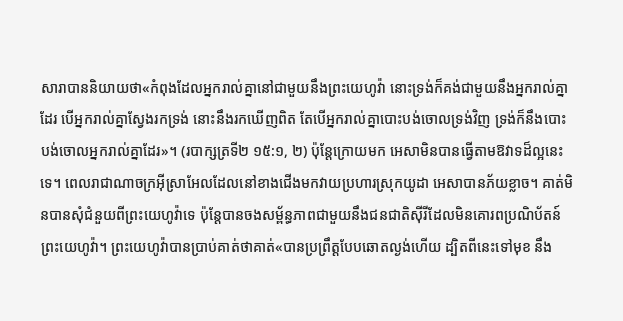សារាបាននិយាយថា«កំពុងដែលអ្នករាល់គ្នានៅជាមួយនឹងព្រះយេហូវ៉ា នោះទ្រង់ក៏គង់ជាមួយនឹងអ្នករាល់គ្នាដែរ បើអ្នករាល់គ្នាស្វែងរកទ្រង់ នោះនឹងរកឃើញពិត តែបើអ្នករាល់គ្នាបោះបង់ចោលទ្រង់វិញ ទ្រង់ក៏នឹងបោះបង់ចោលអ្នករាល់គ្នាដែរ»។ (របាក្សត្រទី២ ១៥:១, ២) ប៉ុន្ដែក្រោយមក អេសាមិនបានធ្វើតាមឱវាទដ៏ល្អនេះទេ។ ពេលរាជាណាចក្រអ៊ីស្រាអែលដែលនៅខាងជើងមកវាយប្រហារស្រុកយូដា អេសាបានភ័យខ្លាច។ គាត់មិនបានសុំជំនួយពីព្រះយេហូវ៉ាទេ ប៉ុន្ដែបានចងសម្ព័ន្ធភាពជាមួយនឹងជនជាតិស៊ីរីដែលមិនគោរពប្រណិប័តន៍ព្រះយេហូវ៉ា។ ព្រះយេហូវ៉ាបានប្រាប់គាត់ថាគាត់«បានប្រព្រឹត្ដបែបឆោតល្ងង់ហើយ ដ្បិតពីនេះទៅមុខ នឹង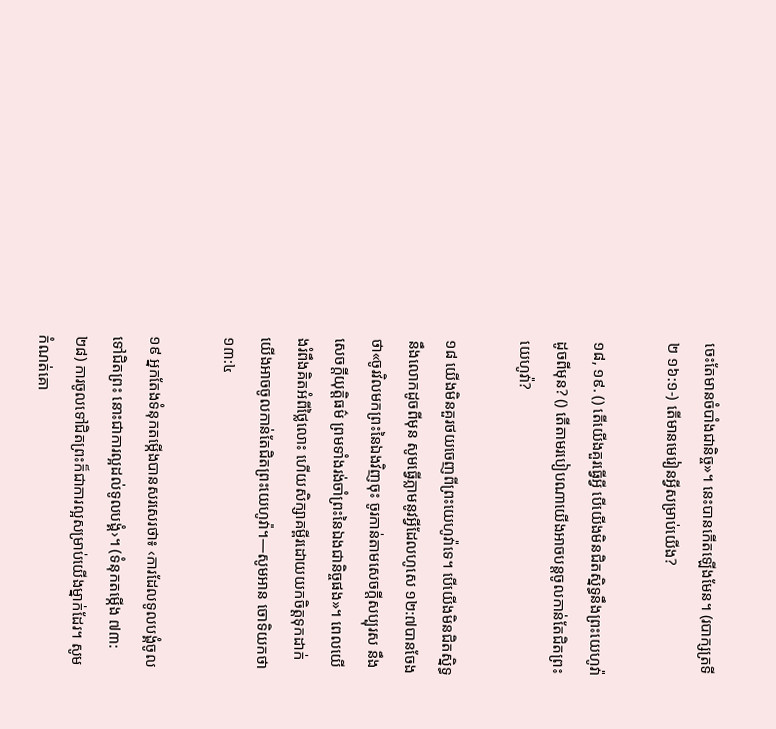ចេះតែមានចំបាំងជានិច្ច»។ នេះបានកើតឡើងមែន។ (របាក្សត្រទី២ ១៦:១-) តើមានមេរៀនអ្វីសម្រាប់យើង?

១៨, ១៩. () តើយើងគួរធ្វើអ្វី បើយើងមិនជិតស្និទ្ធនឹងព្រះយេហូវ៉ាដូចពីមុន? () តើតាមរបៀបណាយើងអាចបន្ដចូលកាន់តែជិតព្រះយេហូវ៉ា?

១៨ យើងមិនគួរថយចេញពីព្រះយេហូវ៉ាទេ។ បើយើងមិនជិតស្និទ្ធនឹងលោកដូចពីមុន សូមធ្វើភ្លាមនូវអ្វីដែលហូសេ ១២:៧បានចែងថា«ចូរវិលមកព្រះនៃឯងវិញចុះ ចូរកាន់តាមសេចក្ដីសប្បុរស នឹងសេចក្ដីយុត្ដិធម៌ ព្រមទាំងរង់ចាំព្រះនៃឯងជានិច្ចផង»។ ពេលយើងរំពឹងគិតអំពីថ្លៃលោះ ហើយសិក្សាគម្ពីរដោយយកចិត្ដទុកដាក់ យើងអាចចូលកាន់តែជិតព្រះយេហូវ៉ា។—សូមអាន ចោទិយកថា ១៣:៤

១៩ អ្នកតែងទំនុកតម្កើងបានសរសេរថា៖ ‹ការដែលទូលបង្គំចូលទៅជិតព្រះ នោះជាការល្អដល់ទូលបង្គំ›។ (ទំនុកតម្កើង ៧៣:២៨) ការចូលទៅជិតព្រះក៏ជាការល្អសម្រាប់យើងម្នាក់ដែរ។ សូមកំណត់គោ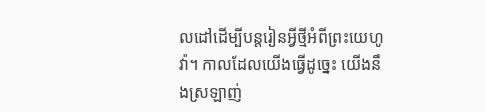លដៅដើម្បីបន្ដរៀនអ្វីថ្មីអំពីព្រះយេហូវ៉ា។ កាលដែលយើងធ្វើដូច្នេះ យើងនឹងស្រឡាញ់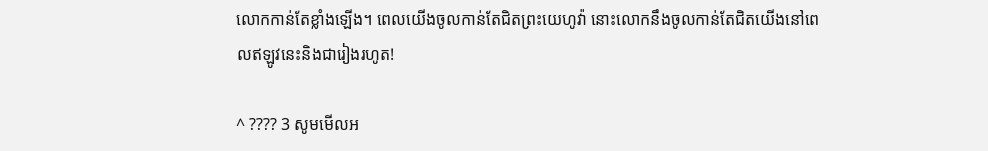លោកកាន់តែខ្លាំងឡើង។ ពេលយើងចូលកាន់តែជិតព្រះយេហូវ៉ា នោះលោកនឹងចូលកាន់តែជិតយើងនៅពេលឥឡូវនេះនិងជារៀងរហូត!

^ ???? 3 សូមមើលអ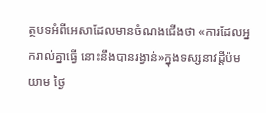ត្ថបទអំពីអេសាដែលមានចំណងជើងថា «ការដែលអ្នករាល់គ្នាធ្វើ នោះនឹងបានរង្វាន់»ក្នុងទស្សនាវដ្ដីប៉មយាម ថ្ងៃ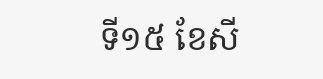ទី១៥ ខែសី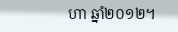ហា ឆ្នាំ២០១២។